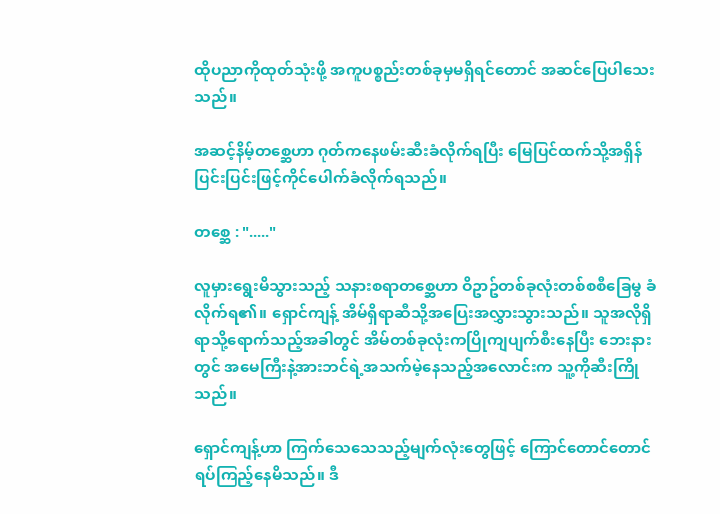ထိုပညာကိုထုတ်သုံးဖို့ အကူပစ္စည်းတစ်ခုမှမရှိရင်တောင် အဆင်ပြေပါသေးသည်။

အဆင့်နိမ့်တစ္ဆေဟာ ဂုတ်ကနေဖမ်းဆီးခံလိုက်ရပြီး မြေပြင်ထက်သို့အရှိန်ပြင်းပြင်းဖြင့်ကိုင်ပေါက်ခံလိုက်ရသည်။

တစ္ဆေ : "....."

လူမှားရွေးမိသွားသည့် သနားစရာတစ္ဆေဟာ ဝိဥာဥ်တစ်ခုလုံးတစ်စစီခြေမွ ခံလိုက်ရ၏။ ရှောင်ကျန့် အိမ်ရှိရာဆီသို့အပြေးအလွှားသွားသည်။ သူအလိုရှိရာသို့ရောက်သည့်အခါတွင် အိမ်တစ်ခုလုံးကပြိုကျပျက်စီးနေပြီး ဘေးနားတွင် အမေကြီးနဲ့အားဘင်ရဲ့အသက်မဲ့နေသည့်အလောင်းက သူ့ကိုဆီးကြိုသည်။

ရှောင်ကျန့်ဟာ ကြက်သေသေသည့်မျက်လုံးတွေဖြင့် ကြောင်တောင်တောင်ရပ်ကြည့်နေမိသည်။ ဒီ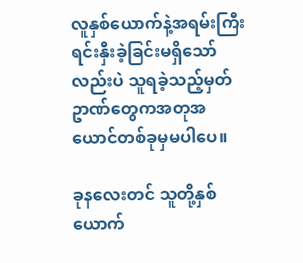လူနှစ်ယောက်နဲ့အရမ်းကြီး ရင်းနှီးခဲ့ခြင်းမရှိသော်လည်းပဲ သူရခဲ့သည့်မှတ်ဥာဏ်တွေကအတုအယောင်တစ်ခုမှမပါပေ။

ခုနလေးတင် သူတို့နှစ်ယောက်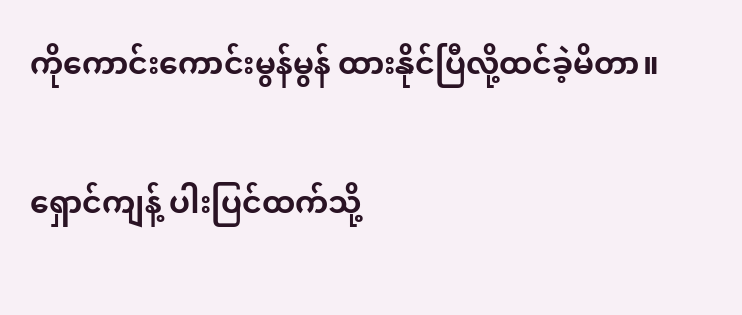ကိုကောင်းကောင်းမွန်မွန် ထားနိုင်ပြီလို့ထင်ခဲ့မိတာ။

ရှောင်ကျန့် ပါးပြင်ထက်သို့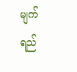မျက်ရည်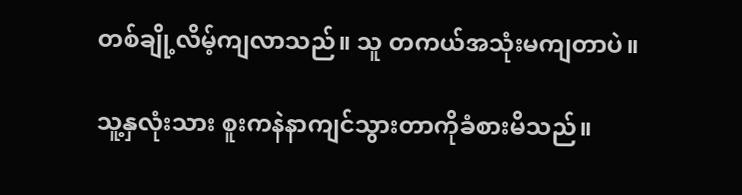တစ်ချို့လိမ့်ကျလာသည်။ သူ တကယ်အသုံးမကျတာပဲ။

သူ့နှလုံးသား စူးကနဲနာကျင်သွားတာကိုခံစားမိသည်။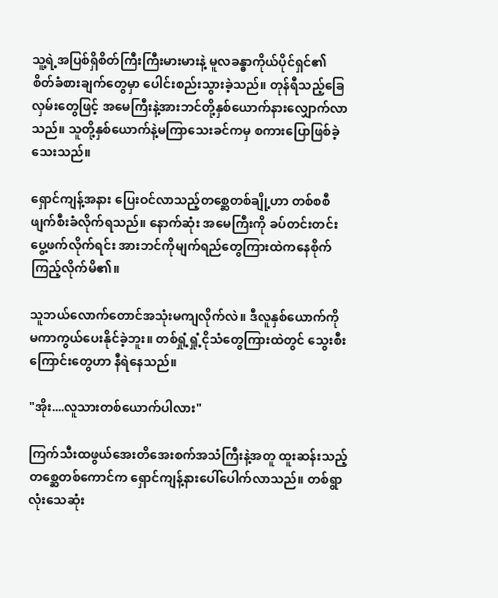သူ့ရဲ့အပြစ်ရှိစိတ်ကြီးကြီးမားမားနဲ့ မူလခန္ဓာကိုယ်ပိုင်ရှင်၏ စိတ်ခံစားချက်တွေမှာ ပေါင်းစည်းသွားခဲ့သည်။ တုန်ရီသည့်ခြေလှမ်းတွေဖြင့် အမေကြီးနဲ့အားဘင်တို့နှစ်ယောက်နားလျှောက်လာသည်။ သူတို့နှစ်ယောက်နဲ့မကြာသေးခင်ကမှ စကားပြောဖြစ်ခဲ့သေးသည်။

ရှောင်ကျန့်အနား ပြေးဝင်လာသည့်တစ္ဆေတစ်ချို့ဟာ တစ်စစီဖျက်စီးခံလိုက်ရသည်။ နောက်ဆုံး အမေကြီးကို ခပ်တင်းတင်းပွေ့ဖက်လိုက်ရင်း အားဘင်ကိုမျက်ရည်တွေကြားထဲကနေစိုက်ကြည့်လိုက်မိ၏။

သူဘယ်လောက်တောင်အသုံးမကျလိုက်လဲ။ ဒီလူနှစ်ယောက်ကို မကာကွယ်ပေးနိုင်ခဲ့ဘူး။ တစ်ရှုံ့ရှုံ့ငိုသံတွေကြားထဲတွင် သွေးစီးကြောင်းတွေဟာ နီရဲနေသည်။

"အိုး....လူသားတစ်ယောက်ပါလား"

ကြက်သီးထဖွယ်အေးတိအေးစက်အသံကြီးနဲ့အတူ ထူးဆန်းသည့် တစ္ဆေတစ်ကောင်က ရှောင်ကျန့်နားပေါ်ပေါက်လာသည်။ တစ်ရွာလုံးသေဆုံး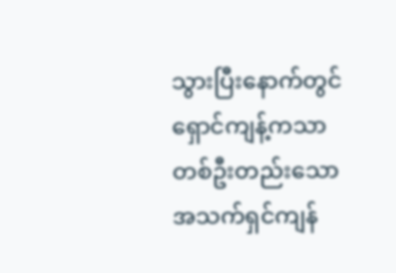သွားပြီးနောက်တွင် ရှောင်ကျန့်ကသာ တစ်ဦးတည်းသောအသက်ရှင်ကျန်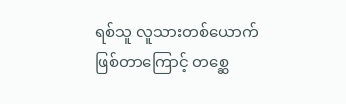ရစ်သူ လူသားတစ်ယောက်ဖြစ်တာကြောင့် တစ္ဆေ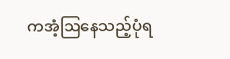ကအံ့ဩနေသည့်ပုံရ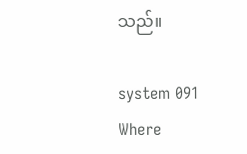သည်။

system 091 Where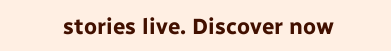stories live. Discover now